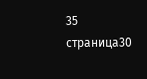35 страница30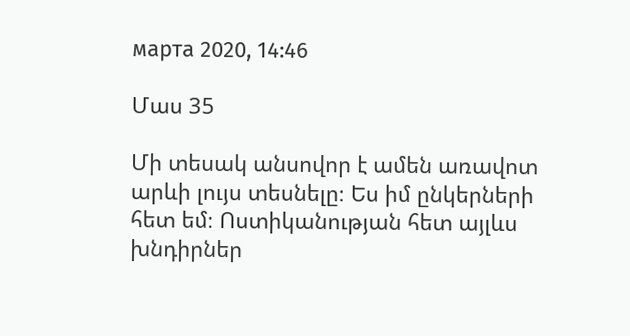марта 2020, 14:46

Մաս 35

Մի տեսակ անսովոր է ամեն առավոտ արևի լույս տեսնելը։ Ես իմ ընկերների հետ եմ։ Ոստիկանության հետ այլևս խնդիրներ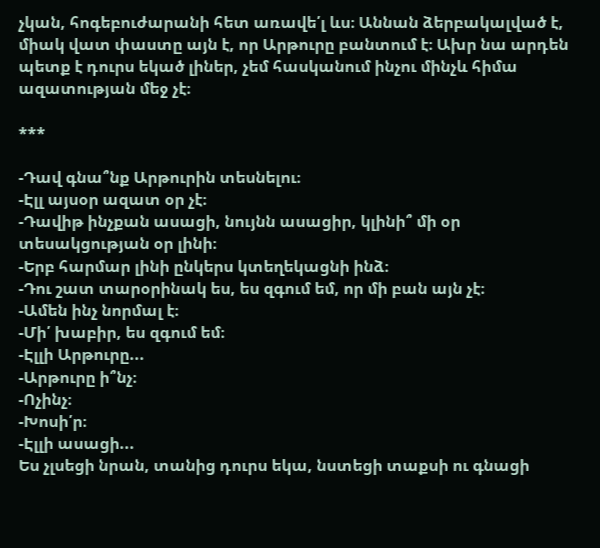չկան, հոգեբուժարանի հետ առավե՛լ ևս։ Աննան ձերբակալված է, միակ վատ փաստը այն է, որ Արթուրը բանտում է։ Ախր նա արդեն պետք է դուրս եկած լիներ, չեմ հասկանում ինչու մինչև հիմա ազատության մեջ չէ։

***

-Դավ գնա՞նք Արթուրին տեսնելու։
-Էլլ այսօր ազատ օր չէ։
-Դավիթ ինչքան ասացի, նույնն ասացիր, կլինի՞ մի օր տեսակցության օր լինի։
-Երբ հարմար լինի ընկերս կտեղեկացնի ինձ։
-Դու շատ տարօրինակ ես, ես զգում եմ, որ մի բան այն չէ։
-Ամեն ինչ նորմալ է։
-Մի՛ խաբիր, ես զգում եմ։
-Էլլի Արթուրը...
-Արթուրը ի՞նչ։
-Ոչինչ։
-Խոսի՛ր։
-Էլլի ասացի...
Ես չլսեցի նրան, տանից դուրս եկա, նստեցի տաքսի ու գնացի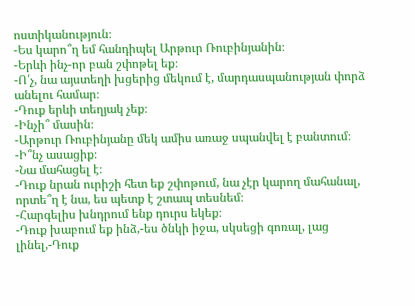ոստիկանություն։
-Ես կարո՞ղ եմ հանդիպել Արթուր Ռուբինյանին։
-Երևի ինչ-որ բան շփոթել եք։
-Ո՛չ, նա այստեղի խցերից մեկում է, մարդասպանության փորձ անելու համար։
-Դուք երևի տեղյակ չեք։
-Ինչի՞ մասին։
-Արթուր Ռուբինյանը մեկ ամիս առաջ սպանվել է բանտում։
-Ի՞նչ ասացիք։
-Նա մահացել է։
-Դուք նրան ուրիշի հետ եք շփոթում, նա չէր կարող մահանալ, որտե՞ղ է նա, ես պետք է շտապ տեսնեմ։
-Հարգելիս խնդրում ենք դուրս եկեք։
-Դուք խաբում եք ինձ,-ես ծնկի իջա, սկսեցի գոռալ, լաց լինել,-Դուք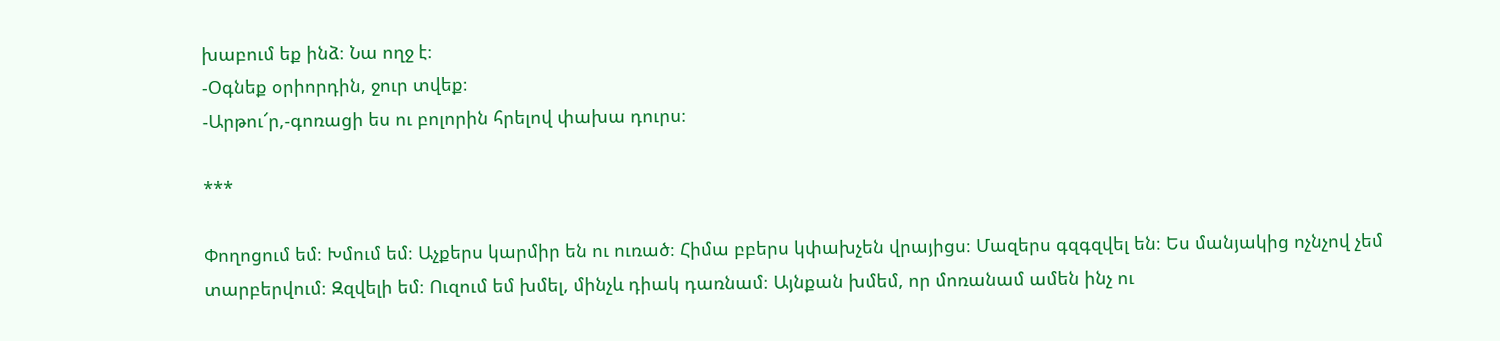խաբում եք ինձ։ Նա ողջ է։
-Օգնեք օրիորդին, ջուր տվեք։
-Արթու՜ր,-գոռացի ես ու բոլորին հրելով փախա դուրս։

***

Փողոցում եմ։ Խմում եմ։ Աչքերս կարմիր են ու ուռած։ Հիմա բբերս կփախչեն վրայիցս։ Մազերս գզգզվել են։ Ես մանյակից ոչնչով չեմ տարբերվում։ Զզվելի եմ։ Ուզում եմ խմել, մինչև դիակ դառնամ։ Այնքան խմեմ, որ մոռանամ ամեն ինչ ու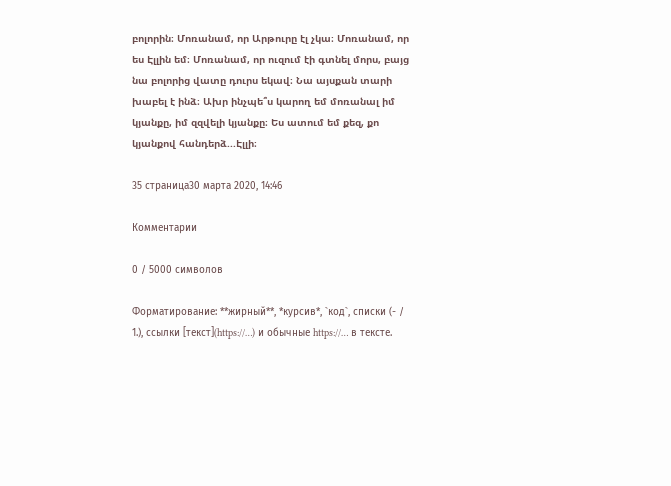բոլորին։ Մոռանամ, որ Արթուրը էլ չկա։ Մոռանամ, որ ես Էլլին եմ։ Մոռանամ, որ ուզում էի գտնել մորս, բայց նա բոլորից վատը դուրս եկավ։ Նա այսքան տարի խաբել է ինձ։ Ախր ինչպե՞ս կարող եմ մոռանալ իմ կյանքը, իմ զզվելի կյանքը։ Ես ատում եմ քեզ, քո կյանքով հանդերձ...Էլլի։

35 страница30 марта 2020, 14:46

Комментарии

0 / 5000 символов

Форматирование: **жирный**, *курсив*, `код`, списки (- / 1.), ссылки [текст](https://…) и обычные https://… в тексте.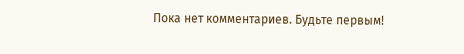Пока нет комментариев. Будьте первым!